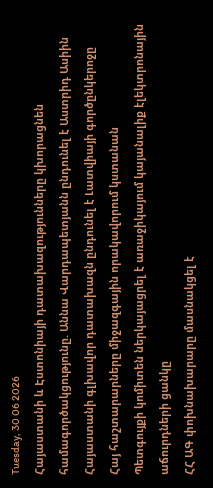Tuesday, 30 06 2026
Հայաստանի և Էստոնիայի դատախազությունները կխորացնեն համագործակցությունը. Աննա Վարդապետյանն ընդունել է Աստրիդ Ասիին
Հայաստանի գլխավոր դատախազն ընդունել է Լատվիայի գործընկերոջը
Հայ հաշտարարները միջազգային որակավորում կստանան
Պետգույքի կոմիտեն ներկայացրել է առաջիկայում կայանալիք էլեկտրոնային աճուրդների ցանկը
ՀՀ ԱԳ փոխնախարարը մասնակցել է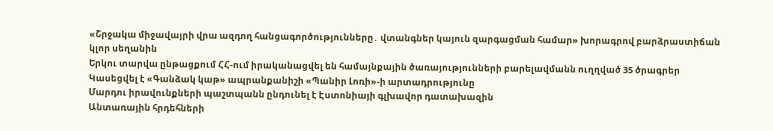«Շրջակա միջավայրի վրա ազդող հանցագործությունները․ վտանգներ կայուն զարգացման համար» խորագրով բարձրաստիճան կլոր սեղանին
Երկու տարվա ընթացքում ՀՀ-ում իրականացվել են համայնքային ծառայությունների բարելավմանն ուղղված 35 ծրագրեր
Կասեցվել է «Գանձակ կաթ» ապրանքանիշի «Պանիր Լոռի»-ի արտադրությունը
Մարդու իրավունքների պաշտպանն ընդունել է Էստոնիայի գլխավոր դատախազին
Անտառային հրդեհների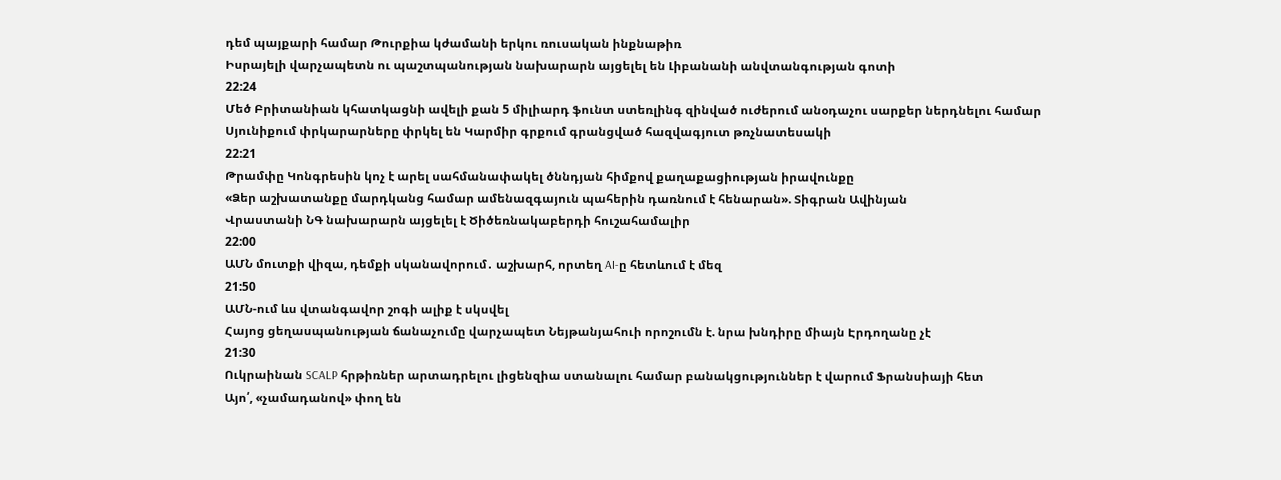դեմ պայքարի համար Թուրքիա կժամանի երկու ռուսական ինքնաթիռ
Իսրայելի վարչապետն ու պաշտպանության նախարարն այցելել են Լիբանանի անվտանգության գոտի
22:24
Մեծ Բրիտանիան կհատկացնի ավելի քան 5 միլիարդ ֆունտ ստեռլինգ զինված ուժերում անօդաչու սարքեր ներդնելու համար
Սյունիքում փրկարարները փրկել են Կարմիր գրքում գրանցված հազվագյուտ թռչնատեսակի
22:21
Թրամփը Կոնգրեսին կոչ է արել սահմանափակել ծննդյան հիմքով քաղաքացիության իրավունքը
«Ձեր աշխատանքը մարդկանց համար ամենազգայուն պահերին դառնում է հենարան». Տիգրան Ավինյան
Վրաստանի ՆԳ նախարարն այցելել է Ծիծեռնակաբերդի հուշահամալիր
22:00
ԱՄՆ մուտքի վիզա, դեմքի սկանավորում․ աշխարհ, որտեղ AI-ը հետևում է մեզ
21:50
ԱՄՆ-ում ևս վտանգավոր շոգի ալիք է սկսվել
Հայոց ցեղասպանության ճանաչումը վարչապետ Նեյթանյահուի որոշումն է. նրա խնդիրը միայն Էրդողանը չէ
21:30
Ուկրաինան SCALP հրթիռներ արտադրելու լիցենզիա ստանալու համար բանակցություններ է վարում Ֆրանսիայի հետ
Այո՛, «չամադանով» փող են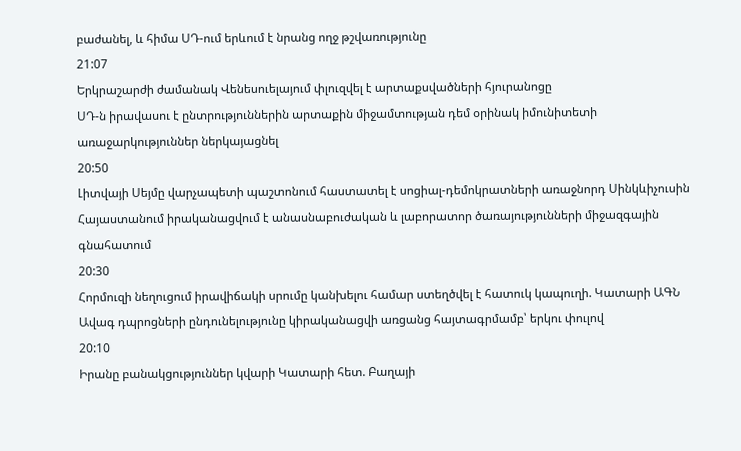բաժանել, և հիմա ՍԴ-ում երևում է նրանց ողջ թշվառությունը
21:07
Երկրաշարժի ժամանակ Վենեսուելայում փլուզվել է արտաքսվածների հյուրանոցը
ՍԴ-ն իրավասու է ընտրություններին արտաքին միջամտության դեմ օրինակ իմունիտետի առաջարկություններ ներկայացնել
20:50
Լիտվայի Սեյմը վարչապետի պաշտոնում հաստատել է սոցիալ-դեմոկրատների առաջնորդ Սինկևիչուսին
Հայաստանում իրականացվում է անասնաբուժական և լաբորատոր ծառայությունների միջազգային գնահատում
20:30
Հորմուզի նեղուցում իրավիճակի սրումը կանխելու համար ստեղծվել է հատուկ կապուղի. Կատարի ԱԳՆ
Ավագ դպրոցների ընդունելությունը կիրականացվի առցանց հայտագրմամբ՝ երկու փուլով
20:10
Իրանը բանակցություններ կվարի Կատարի հետ. Բաղայի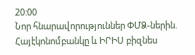20:00
Նոր հնարավորություններ ՓՄՁ-ներին. Հայէկոնոմբանկը և ԻՐԻՍ բիզնես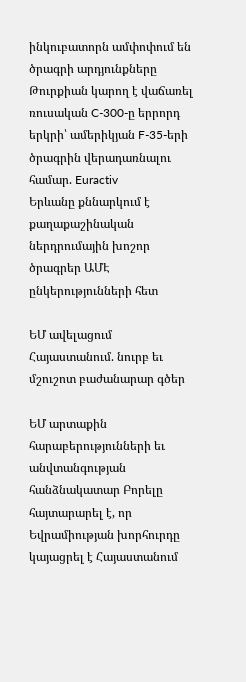ինկուբատորն ամփոփում են ծրագրի արդյունքները
Թուրքիան կարող է վաճառել ռուսական C-300-ը երրորդ երկրի՝ ամերիկյան F-35-երի ծրագրին վերադառնալու համար. Euractiv
Երևանը քննարկում է քաղաքաշինական ներդրումային խոշոր ծրագրեր ԱՄԷ ընկերությունների հետ

ԵՄ ավելացում Հայաստանում. նուրբ եւ մշուշոտ բաժանարար գծեր

ԵՄ արտաքին հարաբերությունների եւ անվտանգության հանձնակատար Բորելը հայտարարել է, որ Եվրամիության խորհուրդը կայացրել է Հայաստանում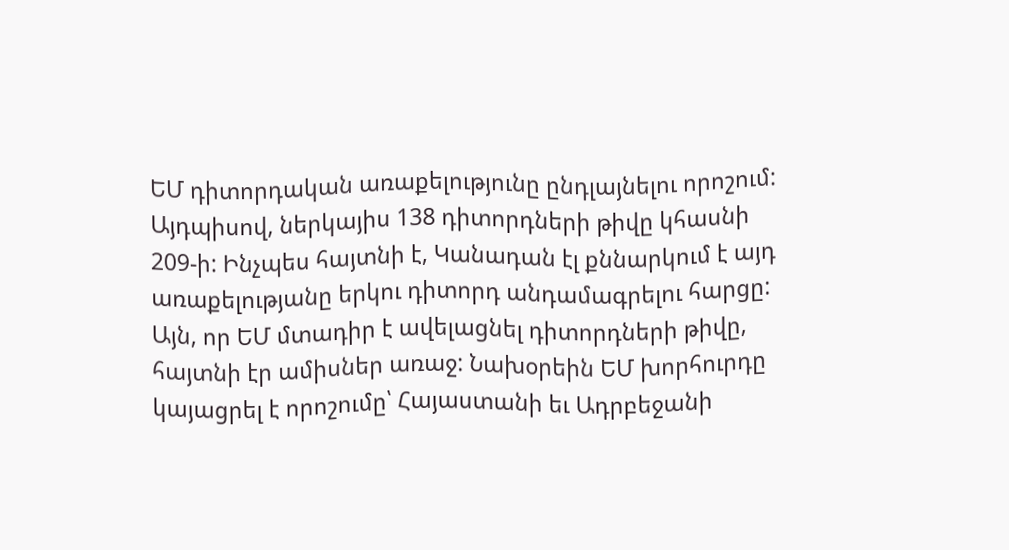ԵՄ դիտորդական առաքելությունը ընդլայնելու որոշում: Այդպիսով, ներկայիս 138 դիտորդների թիվը կհասնի 209-ի: Ինչպես հայտնի է, Կանադան էլ քննարկում է այդ առաքելությանը երկու դիտորդ անդամագրելու հարցը: Այն, որ ԵՄ մտադիր է ավելացնել դիտորդների թիվը, հայտնի էր ամիսներ առաջ: Նախօրեին ԵՄ խորհուրդը կայացրել է որոշումը՝ Հայաստանի եւ Ադրբեջանի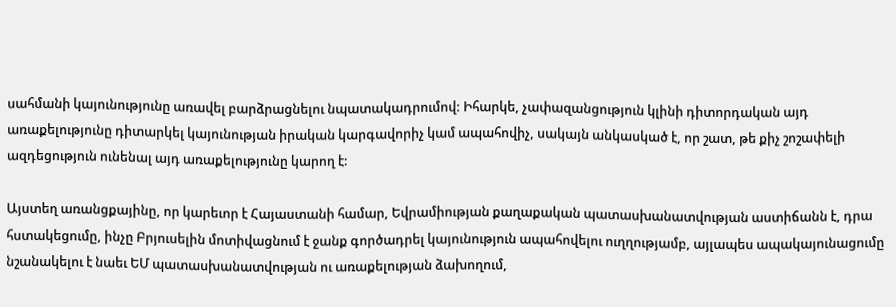սահմանի կայունությունը առավել բարձրացնելու նպատակադրումով: Իհարկե, չափազանցություն կլինի դիտորդական այդ առաքելությունը դիտարկել կայունության իրական կարգավորիչ կամ ապահովիչ, սակայն անկասկած է, որ շատ, թե քիչ շոշափելի ազդեցություն ունենալ այդ առաքելությունը կարող է:

Այստեղ առանցքայինը, որ կարեւոր է Հայաստանի համար, Եվրամիության քաղաքական պատասխանատվության աստիճանն է, դրա հստակեցումը, ինչը Բրյուսելին մոտիվացնում է ջանք գործադրել կայունություն ապահովելու ուղղությամբ, այլապես ապակայունացումը նշանակելու է նաեւ ԵՄ պատասխանատվության ու առաքելության ձախողում,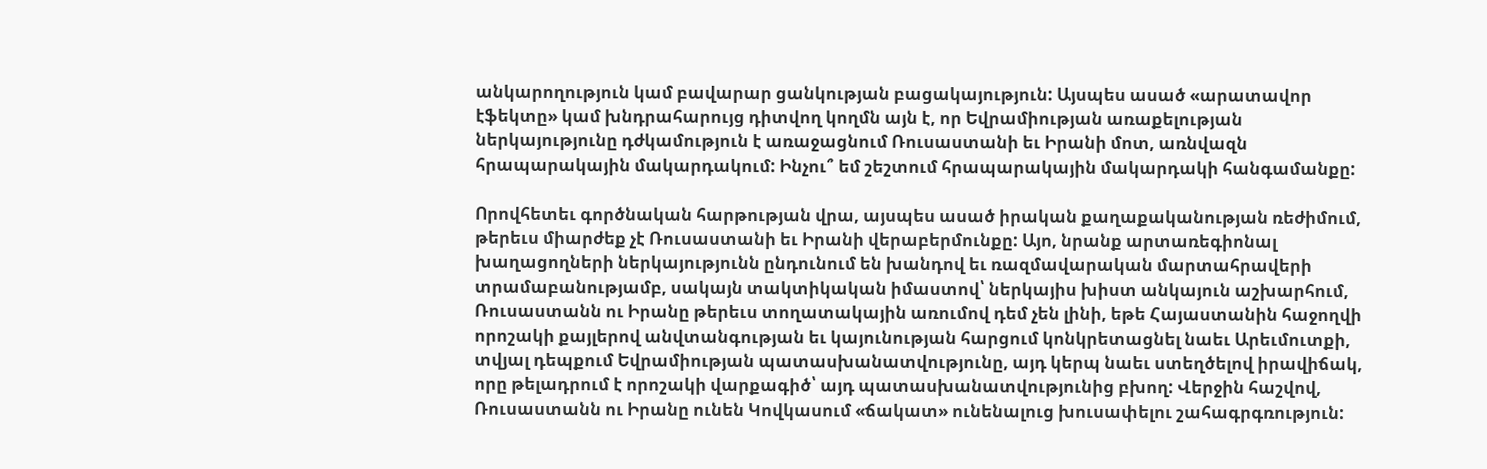անկարողություն կամ բավարար ցանկության բացակայություն: Այսպես ասած «արատավոր էֆեկտը» կամ խնդրահարույց դիտվող կողմն այն է, որ Եվրամիության առաքելության ներկայությունը դժկամություն է առաջացնում Ռուսաստանի եւ Իրանի մոտ, առնվազն հրապարակային մակարդակում: Ինչու՞ եմ շեշտում հրապարակային մակարդակի հանգամանքը:

Որովհետեւ գործնական հարթության վրա, այսպես ասած իրական քաղաքականության ռեժիմում, թերեւս միարժեք չէ Ռուսաստանի եւ Իրանի վերաբերմունքը: Այո, նրանք արտառեգիոնալ խաղացողների ներկայությունն ընդունում են խանդով եւ ռազմավարական մարտահրավերի տրամաբանությամբ, սակայն տակտիկական իմաստով՝ ներկայիս խիստ անկայուն աշխարհում, Ռուսաստանն ու Իրանը թերեւս տողատակային առումով դեմ չեն լինի, եթե Հայաստանին հաջողվի որոշակի քայլերով անվտանգության եւ կայունության հարցում կոնկրետացնել նաեւ Արեւմուտքի, տվյալ դեպքում Եվրամիության պատասխանատվությունը, այդ կերպ նաեւ ստեղծելով իրավիճակ, որը թելադրում է որոշակի վարքագիծ՝ այդ պատասխանատվությունից բխող: Վերջին հաշվով, Ռուսաստանն ու Իրանը ունեն Կովկասում «ճակատ» ունենալուց խուսափելու շահագրգռություն: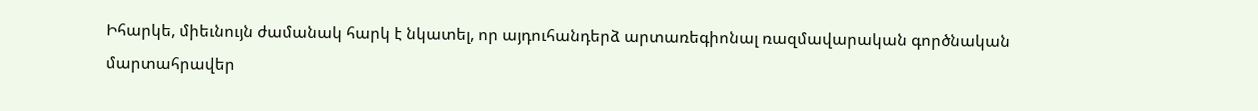Իհարկե, միեւնույն ժամանակ հարկ է նկատել, որ այդուհանդերձ արտառեգիոնալ ռազմավարական գործնական մարտահրավեր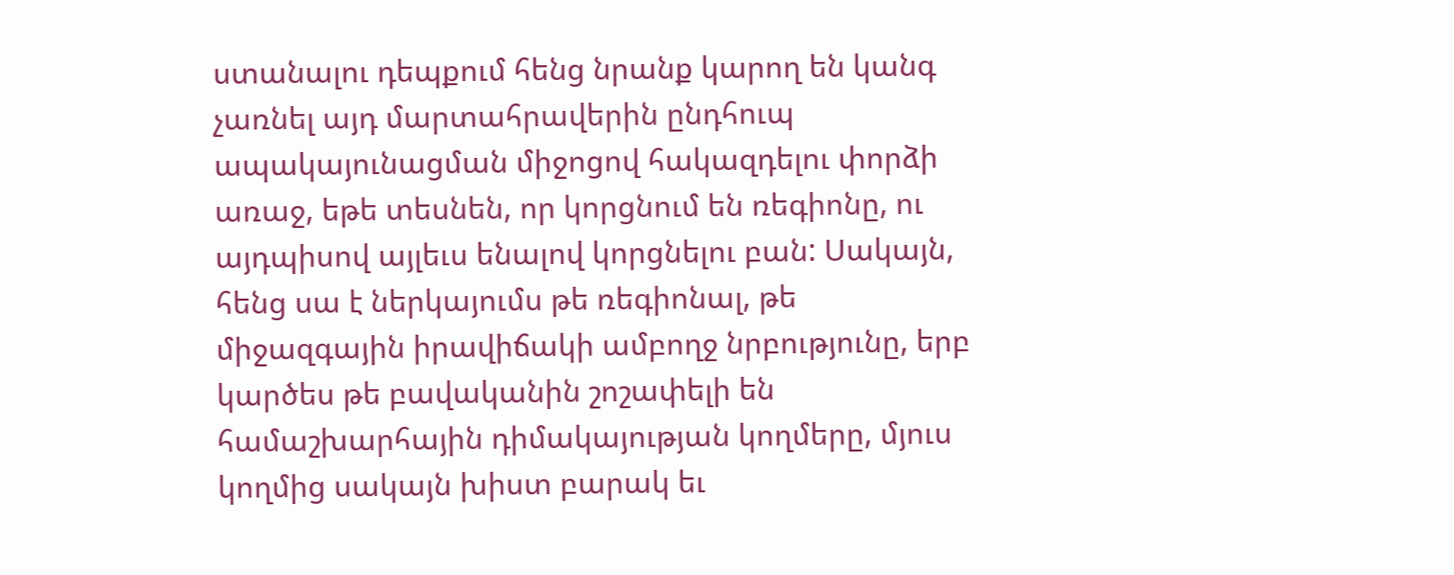ստանալու դեպքում հենց նրանք կարող են կանգ չառնել այդ մարտահրավերին ընդհուպ ապակայունացման միջոցով հակազդելու փորձի առաջ, եթե տեսնեն, որ կորցնում են ռեգիոնը, ու այդպիսով այլեւս ենալով կորցնելու բան: Սակայն, հենց սա է ներկայումս թե ռեգիոնալ, թե միջազգային իրավիճակի ամբողջ նրբությունը, երբ կարծես թե բավականին շոշափելի են համաշխարհային դիմակայության կողմերը, մյուս կողմից սակայն խիստ բարակ եւ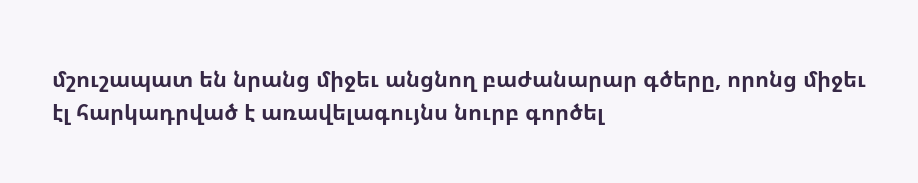մշուշապատ են նրանց միջեւ անցնող բաժանարար գծերը, որոնց միջեւ էլ հարկադրված է առավելագույնս նուրբ գործել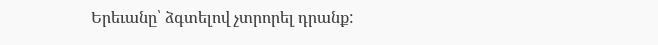Երեւանը՝ ձգտելով չտրորել դրանք: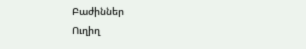Բաժիններ
Ուղիղ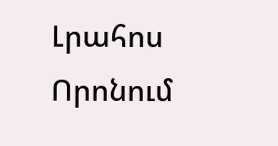Լրահոս
Որոնում